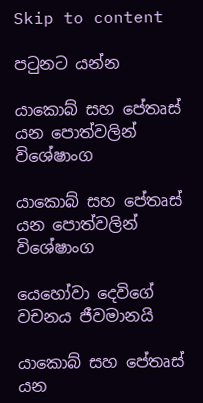Skip to content

පටුනට යන්න

යාකොබ් සහ පේතෘස් යන පොත්වලින් විශේෂාංග

යාකොබ් සහ පේතෘස් යන පොත්වලින් විශේෂාංග

යෙහෝවා දෙවිගේ වචනය ජීවමානයි

යාකොබ් සහ පේතෘස් යන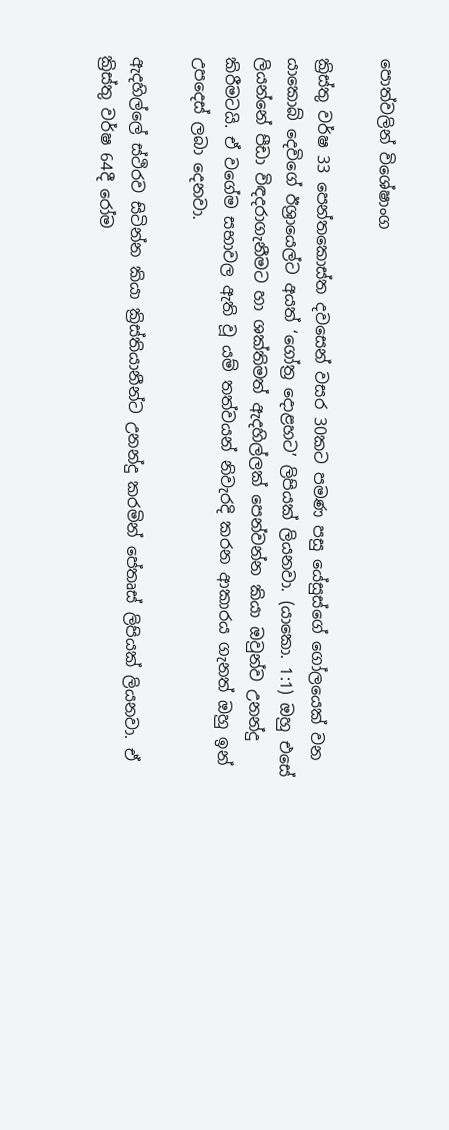පොත්වලින් විශේෂාංග

ක්‍රිස්තු වර්ෂ 33 පෙන්තකොස්ත දවසෙන් වසර 30කට පමණ පසු යේසුස්ගේ ගෝලයෙක් වන යාකොබ් දෙවිගේ ඊශ්‍රායෙල්ට අයත් ‘ගෝත්‍ර දොළහට’ ලිපියක් ලියනවා. (යාකො. 1:1) ඔහු එසේ ලියන්නේ පීඩා විඳදරාගැනීමට හා ශක්තිමත් ඇදහිල්ලක් පෙන්වන්න කියා ඔවුන්ව උනන්දු කිරීමටයි. ඒ වගේම සභාවල ඇති වූ යම් තත්වයන් නිවැරදි කරන ආකාරය ගැනත් ඔහු ඉන් උපදෙස් ලබා දෙනවා.

ඇදහිල්ලේ ස්ථිරව සිටින්න කියා ක්‍රිස්තියානීන්ට උනන්දු කරමින් පේතෘස් ලිපියක් ලියනවා. ඒ ක්‍රිස්තු වර්ෂ 64දී රෝම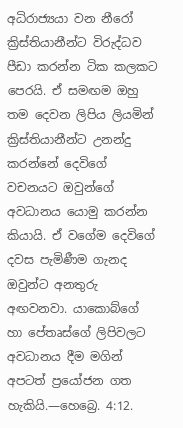අධිරාජ්‍යයා වන නීරෝ ක්‍රිස්තියානීන්ට විරුද්ධව පීඩා කරන්න ටික කලකට පෙරයි. ඒ සමඟම ඔහු තම දෙවන ලිපිය ලියමින් ක්‍රිස්තියානීන්ට උනන්දු කරන්නේ දෙවිගේ වචනයට ඔවුන්ගේ අවධානය යොමු කරන්න කියායි. ඒ වගේම දෙවිගේ දවස පැමිණීම ගැනද ඔවුන්ට අනතුරු අඟවනවා. යාකොබ්ගේ හා පේතෘස්ගේ ලිපිවලට අවධානය දීම මගින් අපටත් ප්‍රයෝජන ගත හැකියි.—හෙබ්‍රෙ. 4:12.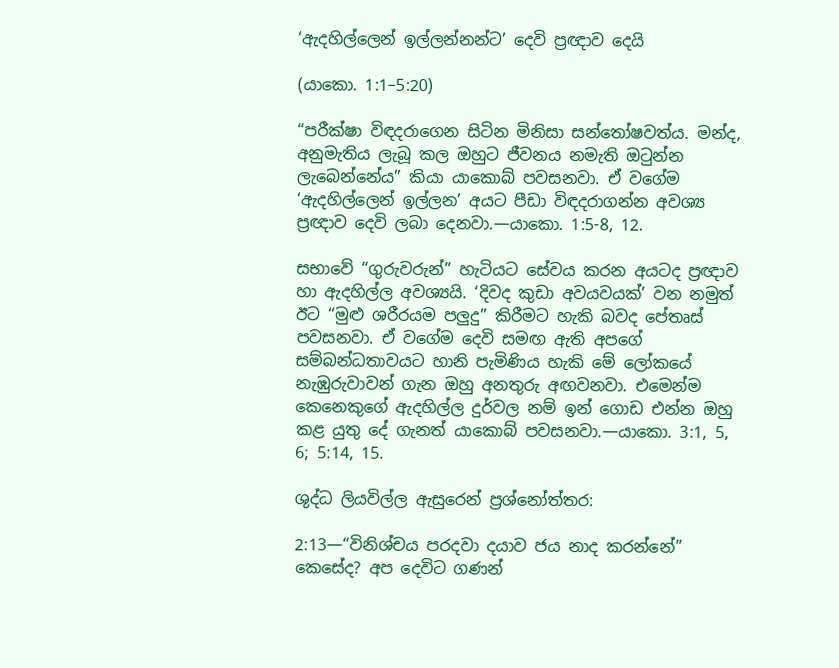‘ඇදහිල්ලෙන් ඉල්ලන්නන්ට’ දෙවි ප්‍රඥාව දෙයි

(යාකො. 1:1–5:20)

“පරීක්ෂා විඳදරාගෙන සිටින මිනිසා සන්තෝෂවත්ය. මන්ද, අනුමැතිය ලැබූ කල ඔහුට ජීවනය නමැති ඔටුන්න ලැබෙන්නේය” කියා යාකොබ් පවසනවා. ඒ වගේම ‘ඇදහිල්ලෙන් ඉල්ලන’ අයට පීඩා විඳදරාගන්න අවශ්‍ය ප්‍රඥාව දෙවි ලබා දෙනවා.—යාකො. 1:5-8, 12.

සභාවේ “ගුරුවරුන්” හැටියට සේවය කරන අයටද ප්‍රඥාව හා ඇදහිල්ල අවශ්‍යයි. ‘දිවද කුඩා අවයවයක්’ වන නමුත් ඊට “මුළු ශරීරයම පලුදු” කිරීමට හැකි බවද පේතෘස් පවසනවා. ඒ වගේම දෙවි සමඟ ඇති අපගේ සම්බන්ධතාවයට හානි පැමිණිය හැකි මේ ලෝකයේ නැඹුරුවාවන් ගැන ඔහු අනතුරු අඟවනවා. එමෙන්ම කෙනෙකුගේ ඇදහිල්ල දුර්වල නම් ඉන් ගොඩ එන්න ඔහු කළ යුතු දේ ගැනත් යාකොබ් පවසනවා.—යාකො. 3:1, 5, 6; 5:14, 15.

ශුද්ධ ලියවිල්ල ඇසුරෙන් ප්‍රශ්නෝත්තර:

2:13—“විනිශ්චය පරදවා දයාව ජය නාද කරන්නේ” කෙසේද? අප දෙවිට ගණන්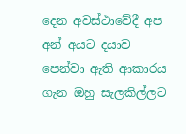දෙන අවස්ථාවේදී අප අන් අයට දයාව පෙන්වා ඇති ආකාරය ගැන ඔහු සැලකිල්ලට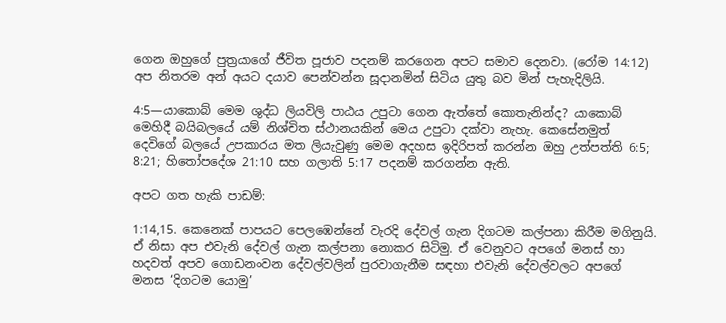ගෙන ඔහුගේ පුත්‍රයාගේ ජීවිත පූජාව පදනම් කරගෙන අපට සමාව දෙනවා. (රෝම 14:12) අප නිතරම අන් අයට දයාව පෙන්වන්න සූදානමින් සිටිය යුතු බව මින් පැහැදිලියි.

4:5—යාකොබ් මෙම ශුද්ධ ලියවිලි පාඨය උපුටා ගෙන ඇත්තේ කොතැනින්ද? යාකොබ් මෙහිදී බයිබලයේ යම් නිශ්චිත ස්ථානයකින් මෙය උපුටා දක්වා නැහැ. කෙසේනමුත් දෙවිගේ බලයේ උපකාරය මත ලියැවුණු මෙම අදහස ඉදිරිපත් කරන්න ඔහු උත්පත්ති 6:5; 8:21; හිතෝපදේශ 21:10 සහ ගලාති 5:17 පදනම් කරගන්න ඇති.

අපට ගත හැකි පාඩම්:

1:14,15. කෙනෙක් පාපයට පෙලඹෙන්නේ වැරදි දේවල් ගැන දිගටම කල්පනා කිරීම මගිනුයි. ඒ නිසා අප එවැනි දේවල් ගැන කල්පනා නොකර සිටිමු. ඒ වෙනුවට අපගේ මනස් හා හදවත් අපව ගොඩනංවන දේවල්වලින් පුරවාගැනීම සඳහා එවැනි දේවල්වලට අපගේ මනස ‘දිගටම යොමු’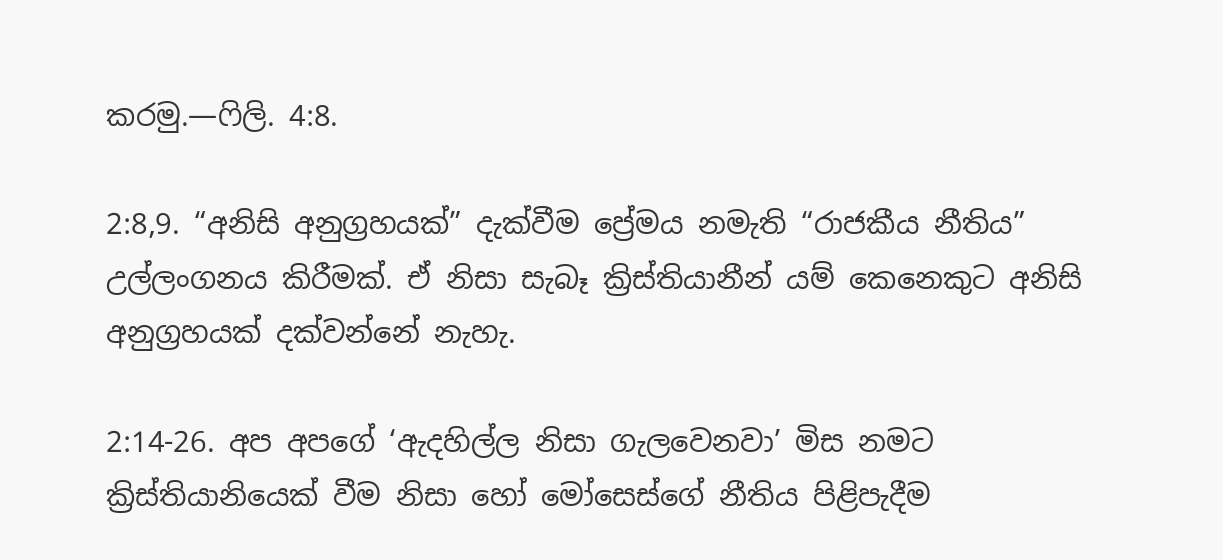කරමු.—ෆිලි. 4:8.

2:8,9. “අනිසි අනුග්‍රහයක්” දැක්වීම ප්‍රේමය නමැති “රාජකීය නීතිය” උල්ලංගනය කිරීමක්. ඒ නිසා සැබෑ ක්‍රිස්තියානීන් යම් කෙනෙකුට අනිසි අනුග්‍රහයක් දක්වන්නේ නැහැ.

2:14-26. අප අපගේ ‘ඇදහිල්ල නිසා ගැලවෙනවා’ මිස නමට ක්‍රිස්තියානියෙක් වීම නිසා හෝ මෝසෙස්ගේ නීතිය පිළිපැදීම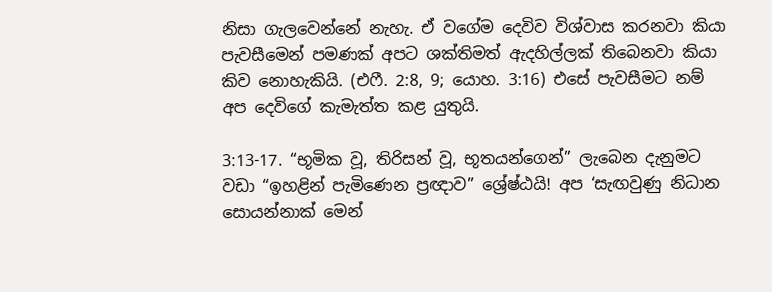නිසා ගැලවෙන්නේ නැහැ. ඒ වගේම දෙවිව විශ්වාස කරනවා කියා පැවසීමෙන් පමණක් අපට ශක්තිමත් ඇදහිල්ලක් තිබෙනවා කියා කිව නොහැකියි. (එෆී. 2:8, 9; යොහ. 3:16) එසේ පැවසීමට නම් අප දෙවිගේ කැමැත්ත කළ යුතුයි.

3:13-17. “භූමික වූ, තිරිසන් වූ, භූතයන්ගෙන්” ලැබෙන දැනුමට වඩා “ඉහළින් පැමිණෙන ප්‍රඥාව” ශ්‍රේෂ්ඨයි! අප ‘සැඟවුණු නිධාන සොයන්නාක් මෙන්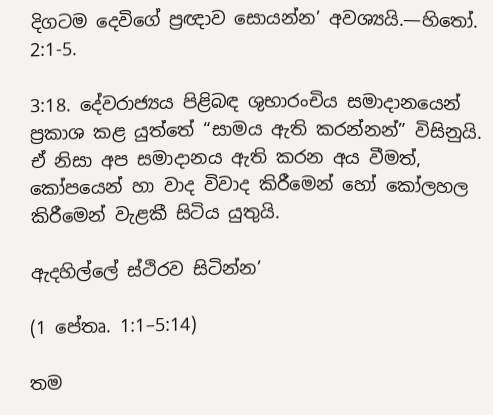දිගටම දෙවිගේ ප්‍රඥාව සොයන්න’ අවශ්‍යයි.—හිතෝ. 2:1-5.

3:18. දේවරාජ්‍යය පිළිබඳ ශුභාරංචිය සමාදානයෙන් ප්‍රකාශ කළ යුත්තේ “සාමය ඇති කරන්නන්” විසිනුයි. ඒ නිසා අප සමාදානය ඇති කරන අය වීමත්, කෝපයෙන් හා වාද විවාද කිරීමෙන් හෝ කෝලහල කිරීමෙන් වැළකී සිටිය යුතුයි.

ඇදහිල්ලේ ස්ථිරව සිටින්න’

(1 පේතෘ. 1:1–5:14)

තම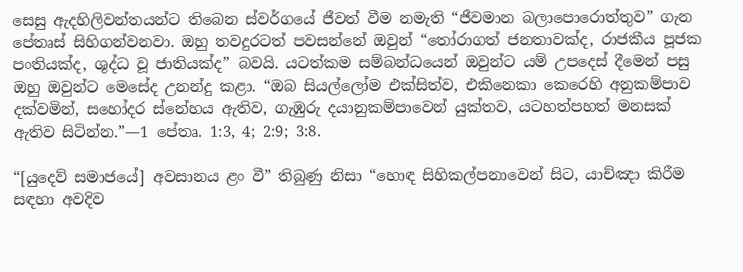සෙසු ඇදහිලිවන්තයන්ට තිබෙන ස්වර්ගයේ ජීවත් වීම නමැති “ජීවමාන බලාපොරොත්තුව” ගැන පේතෘස් සිහිගන්වනවා. ඔහු තවදුරටත් පවසන්නේ ඔවුන් “තෝරාගත් ජනතාවක්ද, රාජකීය පූජක පංතියක්ද, ශුද්ධ වූ ජාතියක්ද” බවයි. යටත්කම සම්බන්ධයෙන් ඔවුන්ට යම් උපදෙස් දීමෙන් පසු ඔහු ඔවුන්ට මෙසේද උනන්දු කළා. “ඔබ සියල්ලෝම එක්සිත්ව, එකිනෙකා කෙරෙහි අනුකම්පාව දක්වමින්, සහෝදර ස්නේහය ඇතිව, ගැඹුරු දයානුකම්පාවෙන් යුක්තව, යටහත්පහත් මනසක් ඇතිව සිටින්න.”—1 පේතෘ. 1:3, 4; 2:9; 3:8.

“[යුදෙව් සමාජයේ] අවසානය ළං වී” තිබුණු නිසා “හොඳ සිහිකල්පනාවෙන් සිට, යාච්ඤා කිරීම සඳහා අවදිව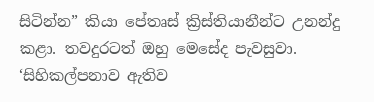සිටින්න” කියා පේතෘස් ක්‍රිස්තියානීන්ට උනන්දු කළා. තවදුරටත් ඔහු මෙසේද පැවසුවා. ‘සිහිකල්පනාව ඇතිව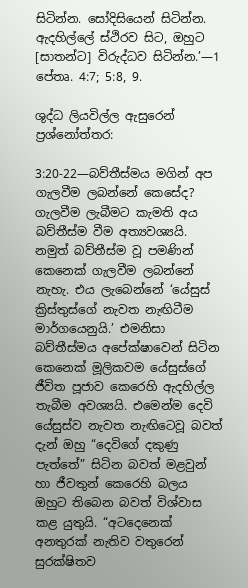සිටින්න. සෝදිසියෙන් සිටින්න. ඇදහිල්ලේ ස්ථිරව සිට, ඔහුට [සාතන්ට] විරුද්ධව සිටින්න.’—1 පේතෘ. 4:7; 5:8, 9.

ශුද්ධ ලියවිල්ල ඇසුරෙන් ප්‍රශ්නෝත්තර:

3:20-22—බව්තීස්මය මගින් අප ගැලවීම ලබන්නේ කෙසේද? ගැලවීම ලැබීමට කැමති අය බව්තීස්ම වීම අත්‍යවශ්‍යයි. නමුත් බව්තීස්ම වූ පමණින් කෙනෙක් ගැලවීම ලබන්නේ නැහැ. එය ලැබෙන්නේ ‘යේසුස් ක්‍රිස්තුස්ගේ නැවත නැඟිටීම මාර්ගයෙනුයි.’ එමනිසා බව්තීස්මය අපේක්ෂාවෙන් සිටින කෙනෙක් මූලිකවම යේසුස්ගේ ජීවිත පූජාව කෙරෙහි ඇදහිල්ල තැබීම අවශ්‍යයි. එමෙන්ම දෙවි යේසුස්ව නැවත නැඟිටෙවූ බවත් දැන් ඔහු “දෙවිගේ දකුණු පැත්තේ” සිටින බවත් මළවුන් හා ජීවතුන් කෙරෙහි බලය ඔහුට තිබෙන බවත් විශ්වාස කළ යුතුයි. “අටදෙනෙක් අනතුරක් නැතිව වතුරෙන් සුරක්ෂිතව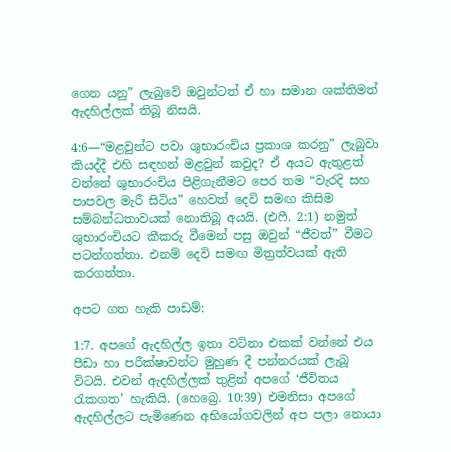ගෙන යනු” ලැබුවේ ඔවුන්ටත් ඒ හා සමාන ශක්තිමත් ඇදහිල්ලක් තිබූ නිසයි.

4:6—“මළවුන්ට පවා ශුභාරංචිය ප්‍රකාශ කරනු” ලැබුවා කියද්දී එහි සඳහන් මළවුන් කවුද? ඒ අයට ඇතුළත් වන්නේ ශුභාරංචිය පිළිගැනීමට පෙර තම “වැරදි සහ පාපවල මැරී සිටිය” හෙවත් දෙවි සමඟ කිසිම සම්බන්ධතාවයක් නොතිබූ අයයි. (එෆී. 2:1) නමුත් ශුභාරංචියට කීකරු වීමෙන් පසු ඔවුන් “ජීවත්” වීමට පටන්ගත්තා. එනම් දෙවි සමඟ මිත්‍රත්වයක් ඇති කරගත්තා.

අපට ගත හැකි පාඩම්:

1:7. අපගේ ඇදහිල්ල ඉතා වටිනා එකක් වන්නේ එය පීඩා හා පරීක්ෂාවන්ට මුහුණ දී පන්නරයක් ලැබූ විටයි. එවන් ඇදහිල්ලක් තුළින් අපගේ ‘ජීවිතය රැකගත’ හැකියි. (හෙබ්‍රෙ. 10:39) එමනිසා අපගේ ඇදහිල්ලට පැමිණෙන අභියෝගවලින් අප පලා නොයා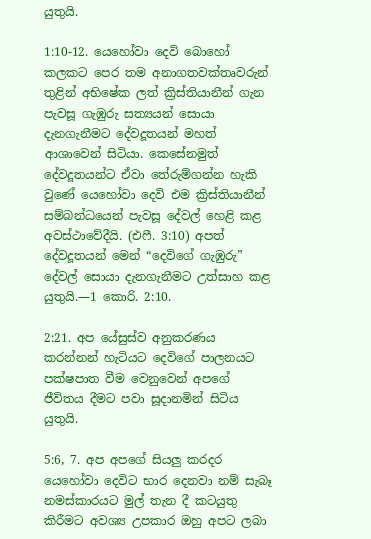යුතුයි.

1:10-12. යෙහෝවා දෙවි බොහෝ කලකට පෙර තම අනාගතවක්තෘවරුන් තුළින් අභිෂේක ලත් ක්‍රිස්තියානීන් ගැන පැවසූ ගැඹුරු සත්‍යයන් සොයා දැනගැනීමට දේවදූතයන් මහත් ආශාවෙන් සිටියා. කෙසේනමුත් දේවදූතයන්ට ඒවා තේරුම්ගන්න හැකි වුණේ යෙහෝවා දෙවි එම ක්‍රිස්තියානීන් සම්බන්ධයෙන් පැවසූ දේවල් හෙළි කළ අවස්ථාවේදීයි. (එෆී. 3:10) අපත් දේවදූතයන් මෙන් “දෙවිගේ ගැඹුරු” දේවල් සොයා දැනගැනීමට උත්සාහ කළ යුතුයි.—1 කොරි. 2:10.

2:21. අප යේසුස්ව අනුකරණය කරන්නන් හැටියට දෙවිගේ පාලනයට පක්ෂපාත වීම වෙනුවෙන් අපගේ ජීවිතය දීමට පවා සූදානමින් සිටිය යුතුයි.

5:6, 7. අප අපගේ සියලු කරදර යෙහෝවා දෙවිට භාර දෙනවා නම් සැබෑ නමස්කාරයට මුල් තැන දී කටයුතු කිරීමට අවශ්‍ය උපකාර ඔහු අපට ලබා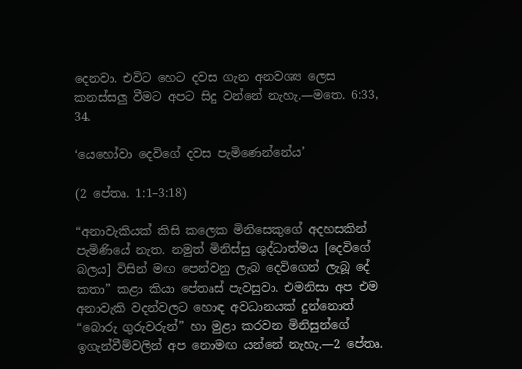දෙනවා. එවිට හෙට දවස ගැන අනවශ්‍ය ලෙස කනස්සලු වීමට අපට සිදු වන්නේ නැහැ.—මතෙ. 6:33, 34.

‘යෙහෝවා දෙවිගේ දවස පැමිණෙන්නේය’

(2 පේතෘ. 1:1–3:18)

“අනාවැකියක් කිසි කලෙක මිනිසෙකුගේ අදහසකින් පැමිණියේ නැත. නමුත් මිනිස්සු ශුද්ධාත්මය [දෙවිගේ බලය] විසින් මඟ පෙන්වනු ලැබ දෙවිගෙන් ලැබූ දේ කතා” කළා කියා පේතෘස් පැවසුවා. එමනිසා අප එම අනාවැකි වදන්වලට හොඳ අවධානයක් දුන්නොත් “බොරු ගුරුවරුන්” හා මුළා කරවන මිනිසුන්ගේ ඉගැන්වීම්වලින් අප නොමඟ යන්නේ නැහැ.—2 පේතෘ.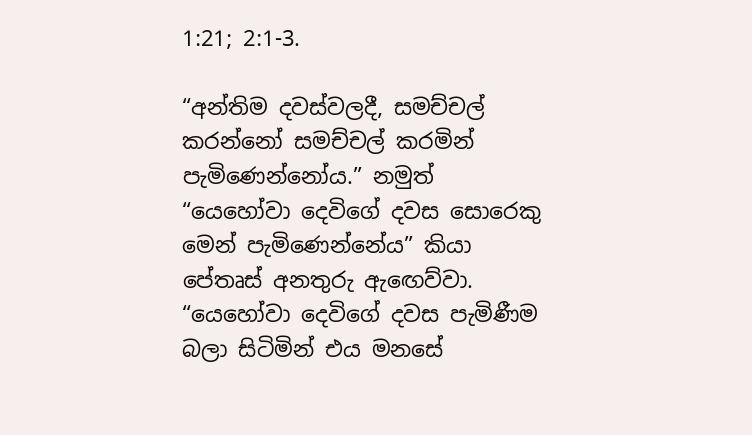1:21; 2:1-3.

“අන්තිම දවස්වලදී, සමච්චල් කරන්නෝ සමච්චල් කරමින් පැමිණෙන්නෝය.” නමුත් “යෙහෝවා දෙවිගේ දවස සොරෙකු මෙන් පැමිණෙන්නේය” කියා පේතෘස් අනතුරු ඇඟෙව්වා. “යෙහෝවා දෙවිගේ දවස පැමිණීම බලා සිටිමින් එය මනසේ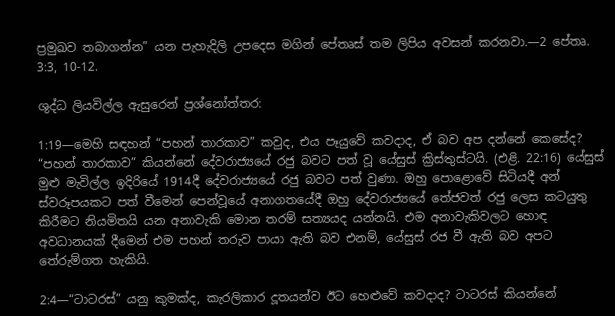ප්‍රමුඛව තබාගන්න” යන පැහැදිලි උපදෙස මගින් පේතෘස් තම ලිපිය අවසන් කරනවා.—2 පේතෘ. 3:3, 10-12.

ශුද්ධ ලියවිල්ල ඇසුරෙන් ප්‍රශ්නෝත්තර:

1:19—මෙහි සඳහන් “පහන් තාරකාව” කවුද, එය පෑයුවේ කවදාද, ඒ බව අප දන්නේ කෙසේද? “පහන් තාරකාව” කියන්නේ දේවරාජ්‍යයේ රජු බවට පත් වූ යේසුස් ක්‍රිස්තුස්ටයි. (එළි. 22:16) යේසුස් මුළු මැවිල්ල ඉදිරියේ 1914දී දේවරාජ්‍යයේ රජු බවට පත් වුණා. ඔහු පොළොවේ සිටියදී අන් ස්වරූපයකට පත් වීමෙන් පෙන්වූයේ අනාගතයේදී ඔහු දේවරාජ්‍යයේ තේජවත් රජු ලෙස කටයුතු කිරීමට නියමිතයි යන අනාවැකි මොන තරම් සත්‍යයද යන්නයි. එම අනාවැකිවලට හොඳ අවධානයක් දීමෙන් එම පහන් තරුව පායා ඇති බව එනම්, යේසුස් රජ වී ඇති බව අපට තේරුම්ගත හැකියි.

2:4—“ටාටරස්” යනු කුමක්ද, කැරලිකාර දූතයන්ව ඊට හෙළුවේ කවදාද? ටාටරස් කියන්නේ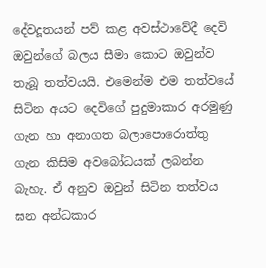දේවදූතයන් පව් කළ අවස්ථාවේදී දෙවි ඔවුන්ගේ බලය සීමා කොට ඔවුන්ව තැබූ තත්වයයි. එමෙන්ම එම තත්වයේ සිටින අයට දෙවිගේ පුදුමාකාර අරමුණු ගැන හා අනාගත බලාපොරොත්තු ගැන කිසිම අවබෝධයක් ලබන්න බැහැ. ඒ අනුව ඔවුන් සිටින තත්වය ඝන අන්ධකාර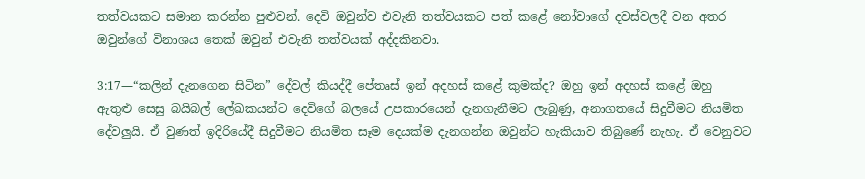තත්වයකට සමාන කරන්න පුළුවන්. දෙවි ඔවුන්ව එවැනි තත්වයකට පත් කළේ නෝවාගේ දවස්වලදී වන අතර ඔවුන්ගේ විනාශය තෙක් ඔවුන් එවැනි තත්වයක් අද්දකිනවා.

3:17—“කලින් දැනගෙන සිටින” දේවල් කියද්දී පේතෘස් ඉන් අදහස් කළේ කුමක්ද? ඔහු ඉන් අදහස් කළේ ඔහු ඇතුළු සෙසු බයිබල් ලේඛකයන්ට දෙවිගේ බලයේ උපකාරයෙන් දැනගැනීමට ලැබුණු, අනාගතයේ සිදුවීමට නියමිත දේවලුයි. ඒ වුණත් ඉදිරියේදී සිදුවීමට නියමිත සෑම දෙයක්ම දැනගන්න ඔවුන්ට හැකියාව තිබුණේ නැහැ. ඒ වෙනුවට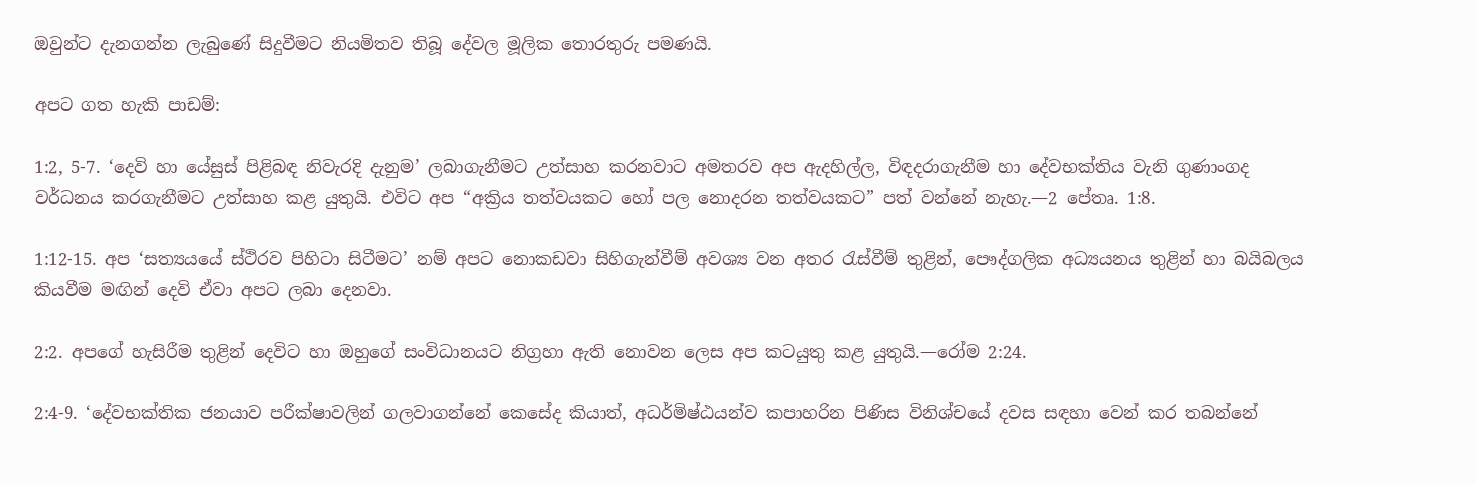ඔවුන්ට දැනගන්න ලැබුණේ සිදුවීමට නියමිතව තිබූ දේවල මූලික තොරතුරු පමණයි.

අපට ගත හැකි පාඩම්:

1:2, 5-7. ‘දෙවි හා යේසුස් පිළිබඳ නිවැරදි දැනුම’ ලබාගැනීමට උත්සාහ කරනවාට අමතරව අප ඇදහිල්ල, විඳදරාගැනීම හා දේවභක්තිය වැනි ගුණාංගද වර්ධනය කරගැනීමට උත්සාහ කළ යුතුයි. එවිට අප “අක්‍රිය තත්වයකට හෝ පල නොදරන තත්වයකට” පත් වන්නේ නැහැ.—2 පේතෘ. 1:8.

1:12-15. අප ‘සත්‍යයයේ ස්ථිරව පිහිටා සිටීමට’ නම් අපට නොකඩවා සිහිගැන්වීම් අවශ්‍ය වන අතර රැස්වීම් තුළින්, පෞද්ගලික අධ්‍යයනය තුළින් හා බයිබලය කියවීම මඟින් දෙවි ඒවා අපට ලබා දෙනවා.

2:2. අපගේ හැසිරීම තුළින් දෙවිට හා ඔහුගේ සංවිධානයට නිග්‍රහා ඇති නොවන ලෙස අප කටයුතු කළ යුතුයි.—රෝම 2:24.

2:4-9. ‘දේවභක්තික ජනයාව පරීක්ෂාවලින් ගලවාගන්නේ කෙසේද කියාත්, අධර්මිෂ්ඨයන්ව කපාහරින පිණිස විනිශ්චයේ දවස සඳහා වෙන් කර තබන්නේ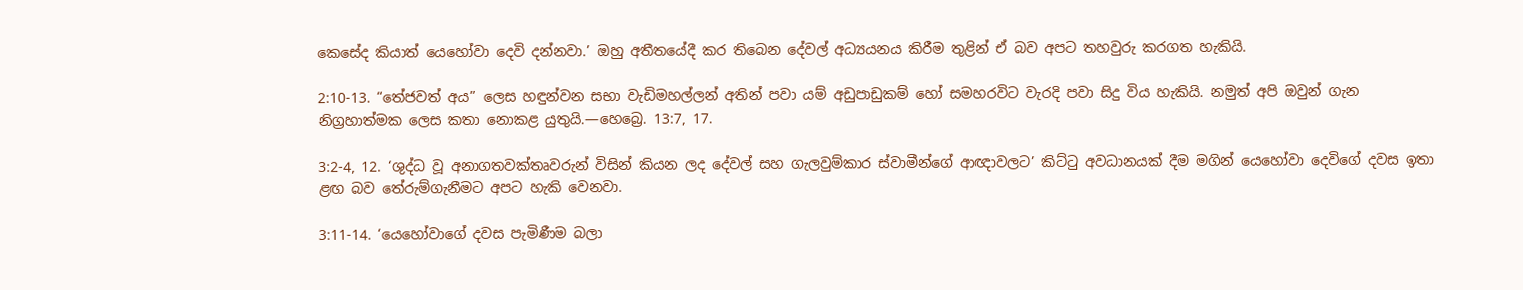කෙසේද කියාත් යෙහෝවා දෙවි දන්නවා.’ ඔහු අතීතයේදී කර තිබෙන දේවල් අධ්‍යයනය කිරීම තුළින් ඒ බව අපට තහවුරු කරගත හැකියි.

2:10-13. “තේජවත් අය” ලෙස හඳුන්වන සභා වැඩිමහල්ලන් අතින් පවා යම් අඩුපාඩුකම් හෝ සමහරවිට වැරදි පවා සිදු විය හැකියි. නමුත් අපි ඔවුන් ගැන නිග්‍රහාත්මක ලෙස කතා නොකළ යුතුයි.—හෙබ්‍රෙ. 13:7, 17.

3:2-4, 12. ‘ශුද්ධ වූ අනාගතවක්තෘවරුන් විසින් කියන ලද දේවල් සහ ගැලවුම්කාර ස්වාමීන්ගේ ආඥාවලට’ කිට්ටු අවධානයක් දීම මගින් යෙහෝවා දෙවිගේ දවස ඉතා ළඟ බව තේරුම්ගැනීමට අපට හැකි වෙනවා.

3:11-14. ‘යෙහෝවාගේ දවස පැමිණීම බලා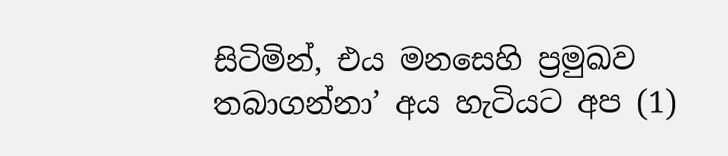සිටිමින්, එය මනසෙහි ප්‍රමුඛව තබාගන්නා’ අය හැටියට අප (1)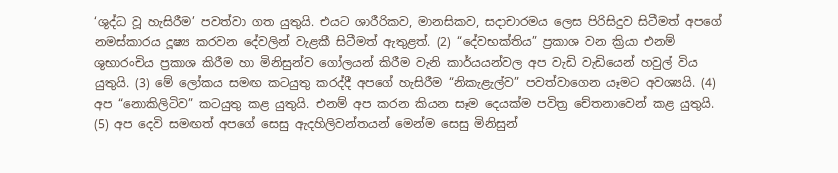‘ශුද්ධ වූ හැසිරීම’ පවත්වා ගත යුතුයි. එයට ශාරීරිකව, මානසිකව, සදාචාරමය ලෙස පිරිසිදුව සිටීමත් අපගේ නමස්කාරය දූෂ්‍ය කරවන දේවලින් වැළකී සිටීමත් ඇතුළත්. (2) “දේවභක්තිය” ප්‍රකාශ වන ක්‍රියා එනම් ශුභාරංචිය ප්‍රකාශ කිරීම හා මිනිසුන්ව ගෝලයන් කිරීම වැනි කාර්යයන්වල අප වැඩි වැඩියෙන් හවුල් විය යුතුයි. (3) මේ ලෝකය සමඟ කටයුතු කරද්දී අපගේ හැසිරීම “නිකැළැල්ව” පවත්වාගෙන යෑමට අවශ්‍යයි. (4) අප “නොකිලිටිව” කටයුතු කළ යුතුයි. එනම් අප කරන කියන සෑම දෙයක්ම පවිත්‍ර චේතනාවෙන් කළ යුතුයි. (5) අප දෙවි සමඟත් අපගේ සෙසු ඇදහිලිවන්තයන් මෙන්ම සෙසු මිනිසුන්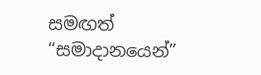සමඟත් “සමාදානයෙන්”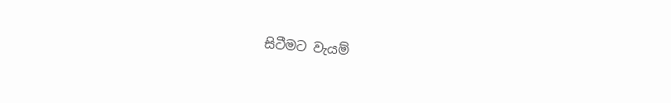සිටීමට වැයම්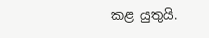කළ යුතුයි.